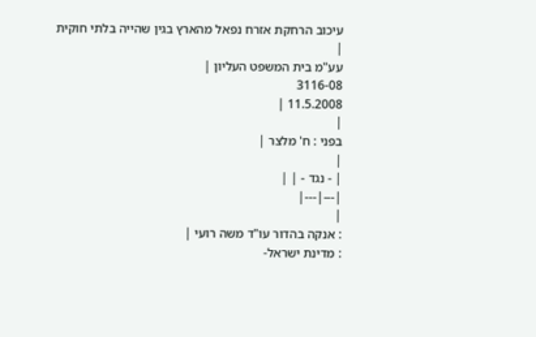עיכוב הרחקת אזרח נפאל מהארץ בגין שהייה בלתי חוקית
|
עע"מ בית המשפט העליון |
3116-08
11.5.2008 |
|
בפני : ח' מלצר |
|
| - נגד - | |
|---|---|
|
: אנקה בהדור עו"ד משה רועי |
: מדינת ישראל-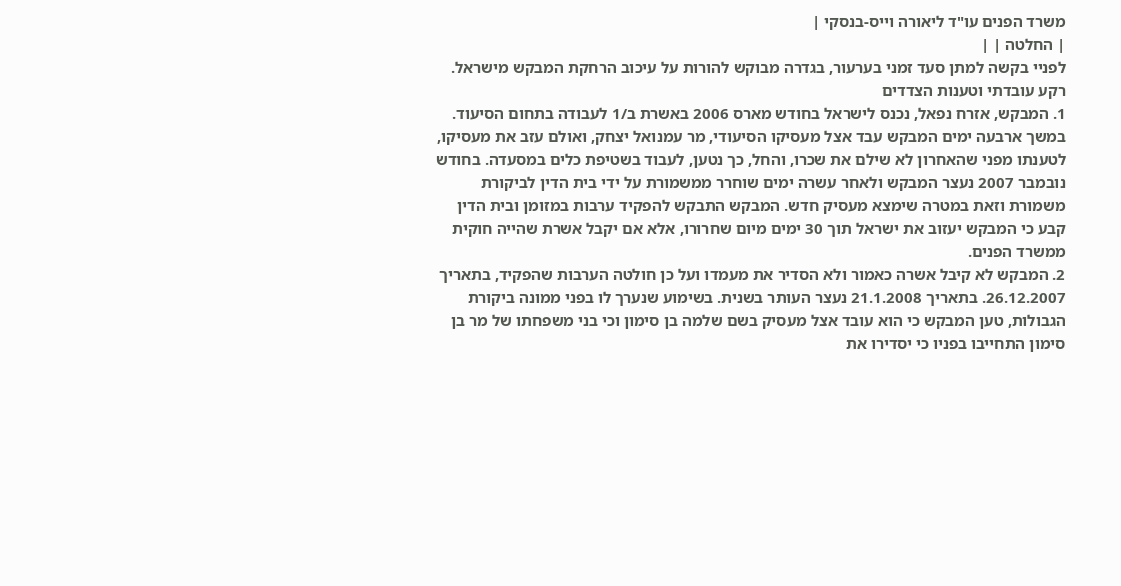משרד הפנים עו"ד ליאורה וייס-בנסקי |
| החלטה | |
לפניי בקשה למתן סעד זמני בערעור, בגדרה מבוקש להורות על עיכוב הרחקת המבקש מישראל.
רקע עובדתי וטענות הצדדים
1. המבקש, אזרח נפאל, נכנס לישראל בחודש מארס 2006 באשרת ב/1 לעבודה בתחום הסיעוד. במשך ארבעה ימים המבקש עבד אצל מעסיקו הסיעודי, מר עמנואל יצחק, ואולם עזב את מעסיקו, לטענתו מפני שהאחרון לא שילם את שכרו, והחל, כך נטען, לעבוד בשטיפת כלים במסעדה. בחודש נובמבר 2007 נעצר המבקש ולאחר עשרה ימים שוחרר ממשמורת על ידי בית הדין לביקורת משמורת וזאת במטרה שימצא מעסיק חדש. המבקש התבקש להפקיד ערבות במזומן ובית הדין קבע כי המבקש יעזוב את ישראל תוך 30 ימים מיום שחרורו, אלא אם יקבל אשרת שהייה חוקית ממשרד הפנים.
2. המבקש לא קיבל אשרה כאמור ולא הסדיר את מעמדו ועל כן חולטה הערבות שהפקיד, בתאריך 26.12.2007. בתאריך 21.1.2008 נעצר העותר בשנית. בשימוע שנערך לו בפני ממונה ביקורת הגבולות, טען המבקש כי הוא עובד אצל מעסיק בשם שלמה בן סימון וכי בני משפחתו של מר בן סימון התחייבו בפניו כי יסדירו את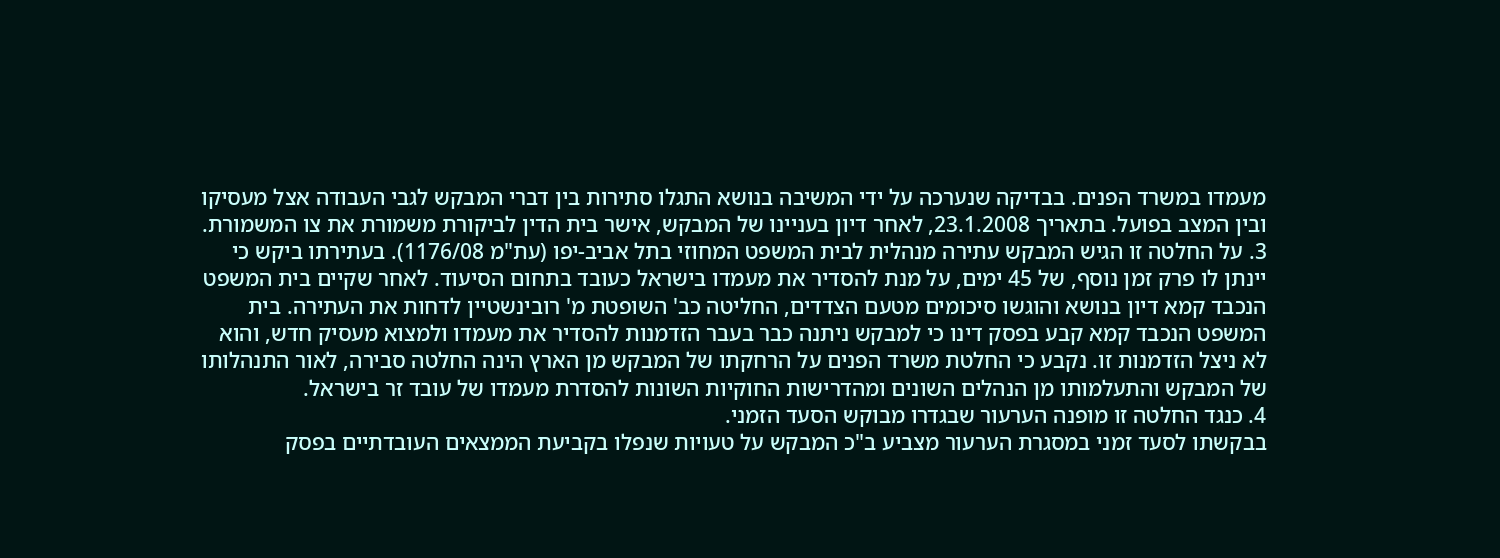מעמדו במשרד הפנים. בבדיקה שנערכה על ידי המשיבה בנושא התגלו סתירות בין דברי המבקש לגבי העבודה אצל מעסיקו ובין המצב בפועל. בתאריך 23.1.2008, לאחר דיון בעניינו של המבקש, אישר בית הדין לביקורת משמורת את צו המשמורת.
3. על החלטה זו הגיש המבקש עתירה מנהלית לבית המשפט המחוזי בתל אביב-יפו (עת"מ 1176/08). בעתירתו ביקש כי יינתן לו פרק זמן נוסף, של 45 ימים, על מנת להסדיר את מעמדו בישראל כעובד בתחום הסיעוד. לאחר שקיים בית המשפט הנכבד קמא דיון בנושא והוגשו סיכומים מטעם הצדדים, החליטה כב' השופטת מ' רובינשטיין לדחות את העתירה. בית המשפט הנכבד קמא קבע בפסק דינו כי למבקש ניתנה כבר בעבר הזדמנות להסדיר את מעמדו ולמצוא מעסיק חדש, והוא לא ניצל הזדמנות זו. נקבע כי החלטת משרד הפנים על הרחקתו של המבקש מן הארץ הינה החלטה סבירה, לאור התנהלותו של המבקש והתעלמותו מן הנהלים השונים ומהדרישות החוקיות השונות להסדרת מעמדו של עובד זר בישראל.
4. כנגד החלטה זו מופנה הערעור שבגדרו מבוקש הסעד הזמני.
בבקשתו לסעד זמני במסגרת הערעור מצביע ב"כ המבקש על טעויות שנפלו בקביעת הממצאים העובדתיים בפסק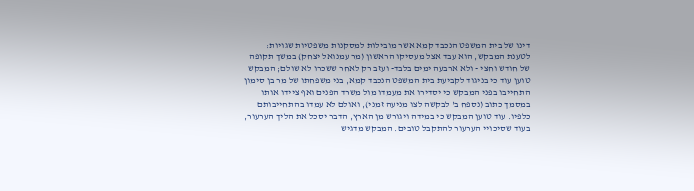דינו של בית המשפט הנכבד קמא אשר מובילות למסקנות משפטיות שגויות: לטענת המבקש, הוא עבד אצל מעסיקו הראשון (מר עמנואל יצחק) במשך תקופה של חודש וחצי - ולא ארבעה ימים בלבד- ועזב רק לאחר ששכרו לא שולם; המבקש טוען עוד כי בניגוד לקביעת בית המשפט הנכבד קמא, בני משפחתו של מר בן סימון התחייבו בפני המבקש כי יסדירו את מעמדו מול משרד הפנים ואף ציידו אותו במסמך כתוב (נספח ב' לבקשה לצו מניעה זמני), ואולם לא עמדו בהתחייבותם כלפיו. עוד טוען המבקש כי במידה ויגורש מן הארץ, הדבר יסכל את הליך הערעור, בעוד שסיכויי הערעור להתקבל טובים. המבקש מדגיש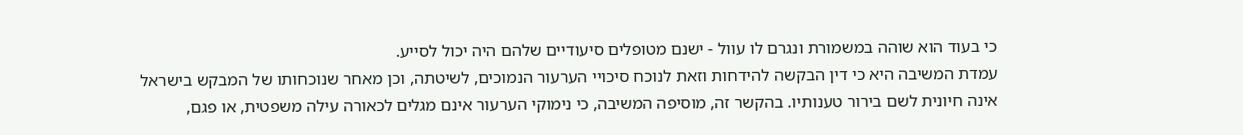כי בעוד הוא שוהה במשמורת ונגרם לו עוול - ישנם מטופלים סיעודיים שלהם היה יכול לסייע.
עמדת המשיבה היא כי דין הבקשה להידחות וזאת לנוכח סיכויי הערעור הנמוכים, לשיטתה, וכן מאחר שנוכחותו של המבקש בישראל אינה חיונית לשם בירור טענותיו. בהקשר זה, מוסיפה המשיבה, כי נימוקי הערעור אינם מגלים לכאורה עילה משפטית, או פגם,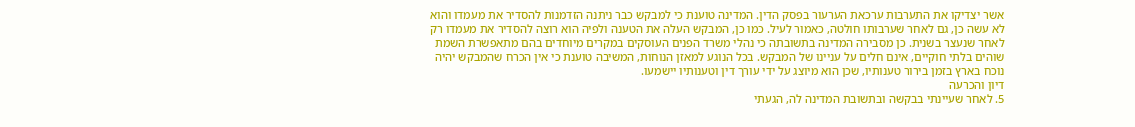אשר יצדיקו את התערבות ערכאת הערעור בפסק הדין. המדינה טוענת כי למבקש כבר ניתנה הזדמנות להסדיר את מעמדו והוא לא עשה כן, גם לאחר שערבותו חולטה, כאמור לעיל. כמו כן, המבקש העלה את הטענה ולפיה הוא רוצה להסדיר את מעמדו רק לאחר שנעצר בשנית. כן מסבירה המדינה בתשובתה כי נהלי משרד הפנים העוסקים במקרים מיוחדים בהם מתאפשרת השמת שוהים בלתי חוקיים, אינם חלים על עניינו של המבקש. בכל הנוגע למאזן הנוחות, המשיבה טוענת כי אין הכרח שהמבקש יהיה נוכח בארץ בזמן בירור טענותיו, שכן הוא מיוצג על ידי עורך דין וטענותיו יישמעו.
דיון והכרעה
5. לאחר שעיינתי בבקשה ובתשובת המדינה לה, הגעתי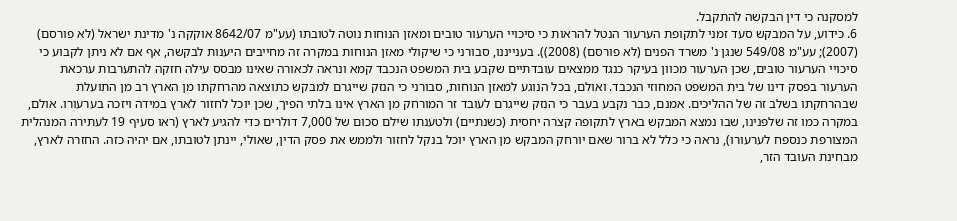למסקנה כי דין הבקשה להתקבל.
6. כידוע, על המבקש סעד זמני לתקופת הערעור הנטל להראות כי סיכויי הערעור טובים ומאזן הנוחות נוטה לטובתו (עע"מ 8642/07 אוקקה נ' מדינת ישראל (לא פורסם) (2007); עע"מ 549/08 שנגן נ' משרד הפנים (לא פורסם) (2008)). בענייננו, סבורני כי שיקולי מאזן הנוחות במקרה זה מחייבים היענות לבקשה, אף אם לא ניתן לקבוע כי סיכויי הערעור טובים, שכן הערעור מכוון בעיקר כנגד ממצאים עובדתיים שקבע בית המשפט הנכבד קמא ונראה לכאורה שאינו מבסס עילה חזקה להתערבות ערכאת הערעור בפסק דינו של בית המשפט המחוזי הנכבד. ואולם, בכל הנוגע למאזן הנוחות, סבורני כי הנזק שייגרם למבקש כתוצאה מהרחקתו מן הארץ רב מן התועלת שבהרחקתו בשלב זה של ההליכים. אמנם, כבר נקבע בעבר כי הנזק שייגרם לעובד זר המורחק מן הארץ אינו בלתי הפיך, שכן יוכל לחזור לארץ במידה ויזכה בערעורו. אולם, במקרה כמו זה שלפנינו, שבו נמצא המבקש בארץ לתקופה קצרה יחסית (כשנתיים) ולטענתו שילם סכום של 7,000 דולרים כדי להגיע לארץ (ראו סעיף 19 לעתירה המנהלית המצורפת כנספח לערעורו), נראה כי כלל לא ברור שאם יורחק המבקש מן הארץ יוכל בנקל לחזור ולממש את פסק הדין, שאולי, יינתן לטובתו, אם יהיה כזה. החזרה לארץ, מבחינת העובד הזר,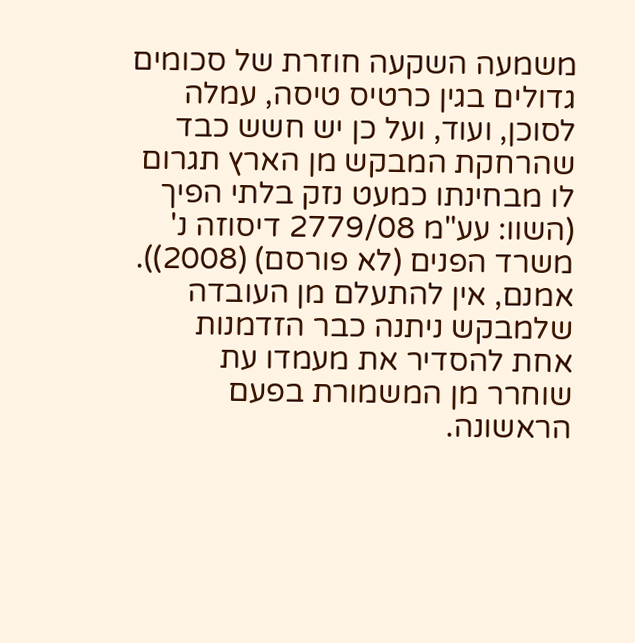משמעה השקעה חוזרת של סכומים גדולים בגין כרטיס טיסה, עמלה לסוכן, ועוד, ועל כן יש חשש כבד שהרחקת המבקש מן הארץ תגרום לו מבחינתו כמעט נזק בלתי הפיך (השוו: עע"מ 2779/08 דיסוזה נ' משרד הפנים (לא פורסם) (2008)).
אמנם, אין להתעלם מן העובדה שלמבקש ניתנה כבר הזדמנות אחת להסדיר את מעמדו עת שוחרר מן המשמורת בפעם הראשונה.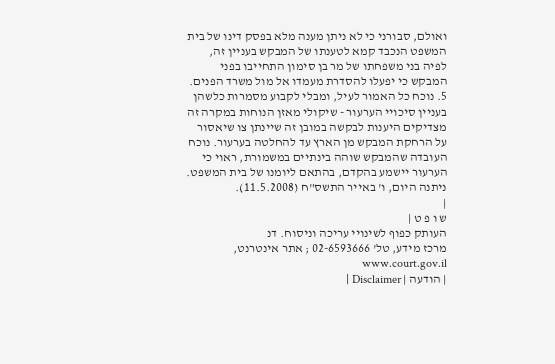ואולם, סבורני כי לא ניתן מענה מלא בפסק דינו של בית המשפט הנכבד קמא לטענתו של המבקש בעניין זה, לפיה בני משפחתו של מר בן סימון התחייבו בפני המבקש כי יפעלו להסדרת מעמדו אל מול משרד הפנים.
5. נוכח כל האמור לעיל, ומבלי לקבוע מסמרות כלשהן בעניין סיכויי הערעור - שיקולי מאזן הנוחות במקרה זה מצדיקים היענות לבקשה במובן זה שיינתן צו שיאסור על הרחקת המבקש מן הארץ עד להחלטה בערעור. נוכח העובדה שהמבקש שוהה בינתיים במשמורת, ראוי כי הערעור יישמע בהקדם, בהתאם ליומנו של בית המשפט.
ניתנה היום, ו' באייר התשס"ח (11.5.2008).
|
ש ו פ ט |
העותק כפוף לשינויי עריכה וניסוח. דנ
מרכז מידע, טל' 02-6593666 ; אתר אינטרנט, www.court.gov.il
| הודעה | Disclaimer |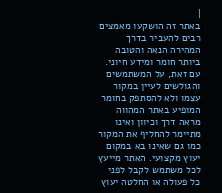|
באתר זה הושקעו מאמצים רבים להעביר בדרך המהירה הנאה והטובה ביותר חומר ומידע חיוני. עם זאת, על המשתמשים והגולשים לעיין במקור עצמו ולא להסתפק בחומר המופיע באתר המהווה מראה דרך וכיוון ואינו מתיימר להחליף את המקור כמו גם שאינו בא במקום יעוץ מקצועי. האתר מייעץ לכל משתמש לקבל לפני כל פעולה או החלטה יעוץ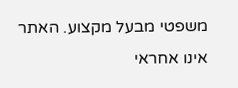משפטי מבעל מקצוע. האתר אינו אחראי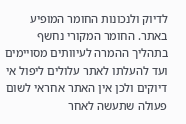לדיוק ולנכונות החומר המופיע באתר. החומר המקורי נחשף בתהליך ההמרה לעיוותים מסויימים ועד להעלתו לאתר עלולים ליפול אי דיוקים ולכן אין האתר אחראי לשום פעולה שתעשה לאחר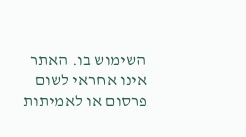השימוש בו. האתר אינו אחראי לשום פרסום או לאמיתות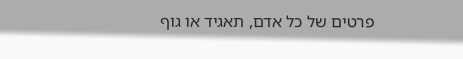פרטים של כל אדם, תאגיד או גוף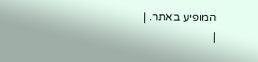המופיע באתר. |
|